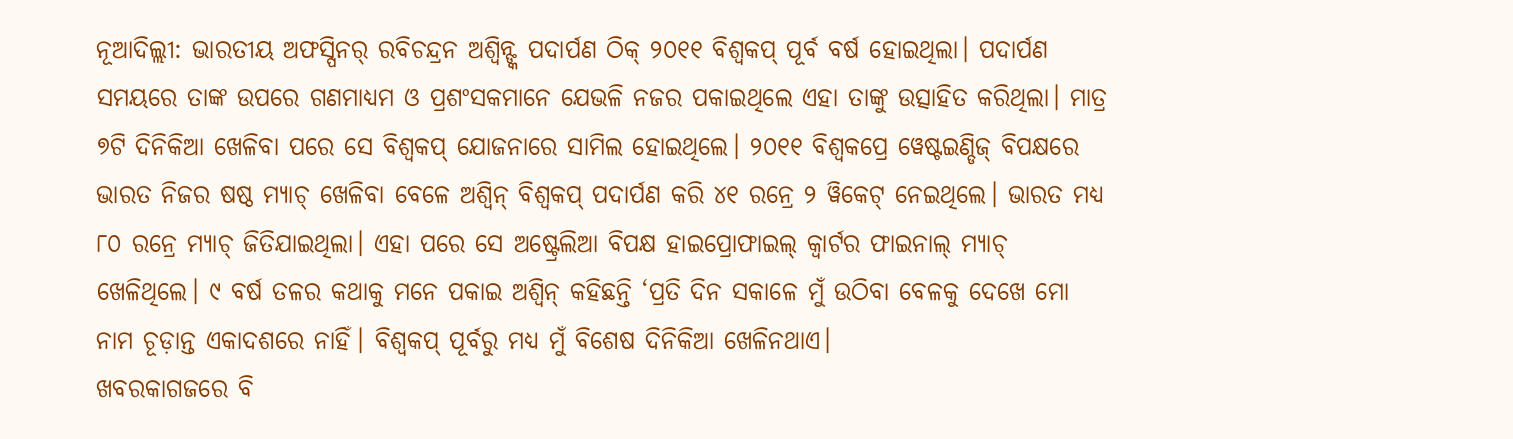ନୂଆଦିଲ୍ଲୀ: ଭାରତୀୟ ଅଫସ୍ପିନର୍ ରବିଚନ୍ଦ୍ରନ ଅଶ୍ବିନ୍ଙ୍କ ପଦାର୍ପଣ ଠିକ୍ ୨୦୧୧ ବିଶ୍ବକପ୍ ପୂର୍ବ ବର୍ଷ ହୋଇଥିଲା। ପଦାର୍ପଣ ସମୟରେ ତାଙ୍କ ଉପରେ ଗଣମାଧ୍ୟମ ଓ ପ୍ରଶଂସକମାନେ ଯେଭଳି ନଜର ପକାଇଥିଲେ ଏହା ତାଙ୍କୁ ଉତ୍ସାହିତ କରିଥିଲା। ମାତ୍ର ୭ଟି ଦିନିକିଆ ଖେଳିବା ପରେ ସେ ବିଶ୍ବକପ୍ ଯୋଜନାରେ ସାମିଲ ହୋଇଥିଲେ। ୨୦୧୧ ବିଶ୍ବକପ୍ରେ ୱେଷ୍ଟଇଣ୍ଡିଜ୍ ବିପକ୍ଷରେ ଭାରତ ନିଜର ଷଷ୍ଠ ମ୍ୟାଚ୍ ଖେଳିବା ବେଳେ ଅଶ୍ବିନ୍ ବିଶ୍ବକପ୍ ପଦାର୍ପଣ କରି ୪୧ ରନ୍ରେ ୨ ୱିକେଟ୍ ନେଇଥିଲେ। ଭାରତ ମଧ୍ୟ ୮୦ ରନ୍ରେ ମ୍ୟାଚ୍ ଜିତିଯାଇଥିଲା। ଏହା ପରେ ସେ ଅଷ୍ଟ୍ରେଲିଆ ବିପକ୍ଷ ହାଇପ୍ରୋଫାଇଲ୍ କ୍ବାର୍ଟର ଫାଇନାଲ୍ ମ୍ୟାଚ୍ ଖେଳିଥିଲେ। ୯ ବର୍ଷ ତଳର କଥାକୁ ମନେ ପକାଇ ଅଶ୍ବିନ୍ କହିଛନ୍ତି ‘ପ୍ରତି ଦିନ ସକାଳେ ମୁଁ ଉଠିବା ବେଳକୁ ଦେଖେ ମୋ ନାମ ଚୂଡ଼ାନ୍ତ ଏକାଦଶରେ ନାହିଁ। ବିଶ୍ବକପ୍ ପୂର୍ବରୁ ମଧ୍ୟ ମୁଁ ବିଶେଷ ଦିନିକିଆ ଖେଳିନଥାଏ।
ଖବରକାଗଜରେ ବି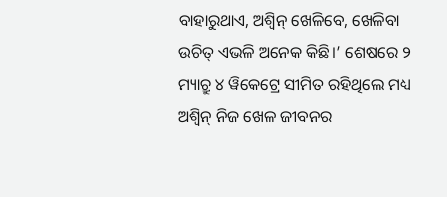ବାହାରୁଥାଏ, ଅଶ୍ବିନ୍ ଖେଳିବେ, ଖେଳିବା ଉଚିତ୍ ଏଭଳି ଅନେକ କିଛି।’ ଶେଷରେ ୨ ମ୍ୟାଚ୍ରୁ ୪ ୱିକେଟ୍ରେ ସୀମିତ ରହିଥିଲେ ମଧ୍ୟ ଅଶ୍ବିନ୍ ନିଜ ଖେଳ ଜୀବନର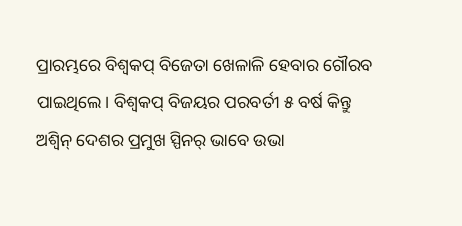ପ୍ରାରମ୍ଭରେ ବିଶ୍ବକପ୍ ବିଜେତା ଖେଳାଳି ହେବାର ଗୌରବ ପାଇଥିଲେ। ବିଶ୍ବକପ୍ ବିଜୟର ପରବର୍ତୀ ୫ ବର୍ଷ କିନ୍ତୁ ଅଶ୍ବିନ୍ ଦେଶର ପ୍ରମୁଖ ସ୍ପିନର୍ ଭାବେ ଉଭା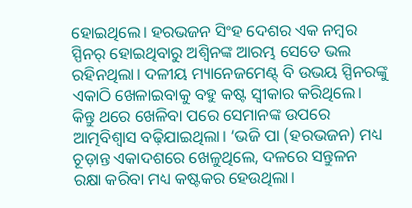ହୋଇଥିଲେ। ହରଭଜନ ସିଂହ ଦେଶର ଏକ ନମ୍ବର ସ୍ପିନର୍ ହୋଇଥିବାରୁ ଅଶ୍ବିନଙ୍କ ଆରମ୍ଭ ସେତେ ଭଲ ରହିନଥିଲା। ଦଳୀୟ ମ୍ୟାନେଜମେଣ୍ଟ୍ ବି ଉଭୟ ସ୍ପିନରଙ୍କୁ ଏକାଠି ଖେଳାଇବାକୁ ବହୁ କଷ୍ଟ ସ୍ବୀକାର କରିଥିଲେ। କିନ୍ତୁ ଥରେ ଖେଳିବା ପରେ ସେମାନଙ୍କ ଉପରେ ଆତ୍ମବିଶ୍ବାସ ବଢ଼ିଯାଇଥିଲା। ‘ଭଜି ପା (ହରଭଜନ) ମଧ୍ୟ ଚୂଡ଼ାନ୍ତ ଏକାଦଶରେ ଖେଳୁଥିଲେ, ଦଳରେ ସନ୍ତୁଳନ ରକ୍ଷା କରିବା ମଧ୍ୟ କଷ୍ଟକର ହେଉଥିଲା।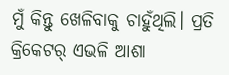ମୁଁ କିନ୍ତୁ ଖେଳିବାକୁ ଚାହୁଁଥିଲି। ପ୍ରତି କ୍ରିକେଟର୍ ଏଭଳି ଆଶା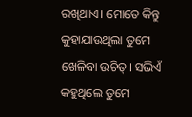ରଖିଥାଏ। ମୋତେ କିନ୍ତୁ କୁହାଯାଉଥିଲା ତୁମେ ଖେଳିବା ଉଚିତ୍। ସଭିଏଁ କହୁଥିଲେ ତୁମେ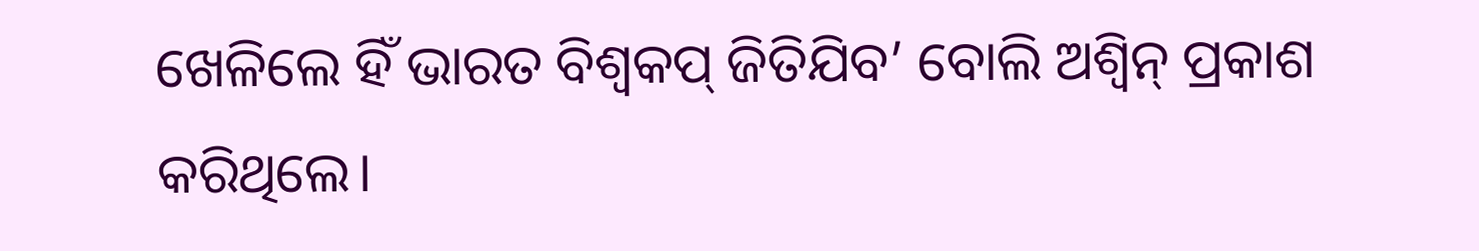ଖେଳିଲେ ହିଁ ଭାରତ ବିଶ୍ବକପ୍ ଜିତିଯିବ’ ବୋଲି ଅଶ୍ବିନ୍ ପ୍ରକାଶ କରିଥିଲେ।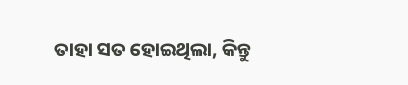ତାହା ସତ ହୋଇଥିଲା, କିନ୍ତୁ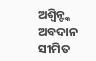ଅଶ୍ବିନ୍ଙ୍କ ଅବଦାନ ସୀମିତ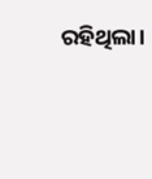ରହିଥିଲା।